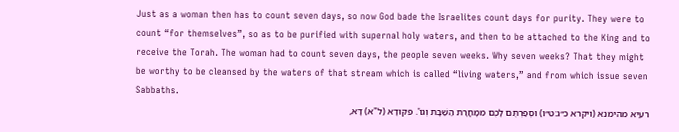Just as a woman then has to count seven days, so now God bade the Israelites count days for purity. They were to count “for themselves”, so as to be purified with supernal holy waters, and then to be attached to the King and to receive the Torah. The woman had to count seven days, the people seven weeks. Why seven weeks? That they might be worthy to be cleansed by the waters of that stream which is called “living waters,” and from which issue seven Sabbaths.
רעיא מהימנא (ויקרא כ״ג:ט״ו) וּסְפַרְתֶּם לָכֶם מִמָחֳרָת הַשַּׁבָּת וְגוֹ'. פִּקּוּדָא (ל"א) דָּא,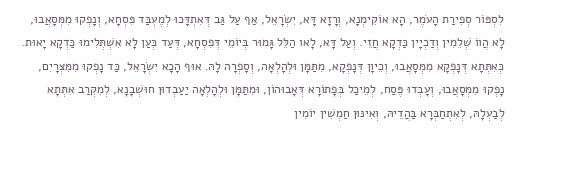לִסְפּוֹר סְפִירַת הָעֹמֶר, הָא אוֹקִימְנָא, וְרָזָא דָּא, יִשְׂרָאֵל, אַף עַל גַּב דְּאִתְדָּכוּ לְמֶעְבַּד פִּסְחָא, וְנָפְקוּ מִמְּסָאֲבוּ, לָא הֲווֹ שְׁלֵמִין וְדַכְיָין כַּדְקָא חֲזֵי. וְעַל דָּא, לָאו הַלֵּל גָּמוּר בְּיוֹמֵי דְּפִסְחָא, דְּעַד כְּעַן לָא אִשְׁתְּלִימוּ כַּדְקָא יָאוּת.
כְּאִתְּתָא דְּנָפְקָא מִמְּסָאֲבוּ, וְכֵיוָן דְּנָפְקָא, מִתַּמָּן וּלְהָלְאָה, וְסָפְרָה לָהּ. אוּף הָכָא יִשְׂרָאֵל, כַּד נָפְקוּ מִמִּצְּרָיִם, נָפְקוּ מִמְּסָאֲבוּ, וְעָבְדוּ פֶּסַח, לְמֵיכַל בְּפָתוֹרָא דְּאָבוּהוֹן, וּמִתַּמָּן וּלְהָלְאָה יַעַבְדוּן חוּשְׁבָנָא, לְמִקְרַב אִתְּתָא לְבַעְלָהּ, לְאִתְחַבְּרָא בַּהֲדֵיהּ, וְאִינּוּן חַמְשִׁין יוֹמִין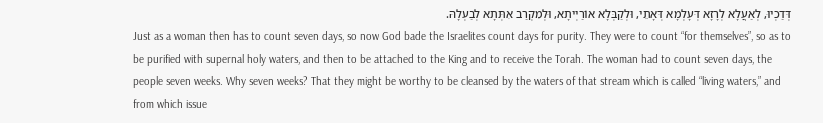דְּדַכְיוּ, לְאַעֲלָא לְרָזָא דְּעָלְמָא דְּאָתֵי, וּלְקַבְּלָא אוֹרַיְיתָא, וּלְמִקְרַב אִתְּתָא לְבַעְלָהּ.
Just as a woman then has to count seven days, so now God bade the Israelites count days for purity. They were to count “for themselves”, so as to be purified with supernal holy waters, and then to be attached to the King and to receive the Torah. The woman had to count seven days, the people seven weeks. Why seven weeks? That they might be worthy to be cleansed by the waters of that stream which is called “living waters,” and from which issue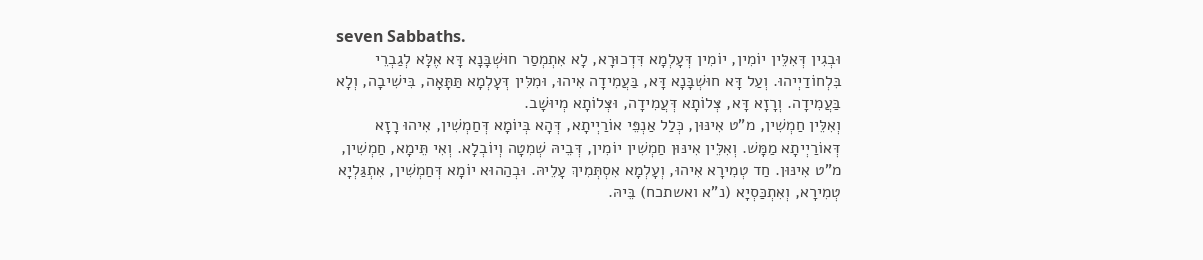seven Sabbaths.
וּבְגִין דְּאִלֵּין יוֹמִין, יוֹמִין דְּעָלְמָא דִּדְכוּרָא, לָא אִתְמְסַר חוּשְׁבָּנָא דָּא אֶלָּא לְגַבְרֵי בִּלְחוֹדַיְיהוּ. וְעַל דָּא חוּשְׁבָּנָא דָּא, בַּעֲמִידָה אִיהוּ, וּמִלִּין דְּעָלְמָא תַּתָּאָה, בִּישִׁיבָה, וְלָא בַּעֲמִידָה. וְרָזָא דָּא, צְּלוֹתָא דְּעֲמִידָה, וּצְּלוֹתָא מְיוּשָׁב.
וְאִלֵּין חַמְשִׁין, מ"ט אִינּוּן, כְּלַל אַנְפֵּי אוֹרַיְיתָא, דְּהָא בְּיוֹמָא דְּחַמְשִׁין, אִיהוּ רָזָא דְּאוֹרַיְיתָא מַמָּשׁ. וְאִלֵּין אִינּוּן חַמְשִׁין יוֹמִין, דְּבֵיהּ שְׁמִטָה וְיוֹבְלָא. וְאִי תֵּימָא, חַמְשִׁין, מ"ט אִינּוּן. חַד טְמִירָא אִיהוּ, וְעָלְמָא אִסְתְּמִיךְ עָלֵיהּ. וּבְהַהוּא יוֹמָא דְּחַמְשִׁין, אִתְגַּלְיָא טְמִירָא, וְאִתְכַּסְיָא (נ"א ואשתכח) בֵּיהּ.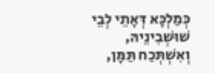כְּמַלְכָּא דְּאָתֵי לְבֵי שׁוּשְׁבִינֵיהּ, וְאִשְׁתְּכַח תַּמָּן,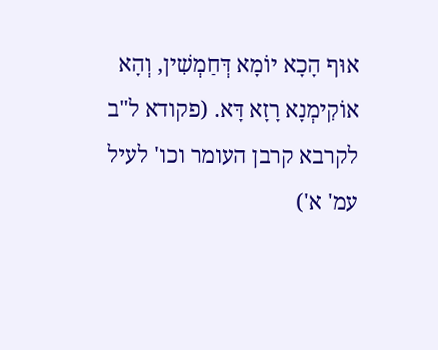אוּף הָכָא יוֹמָא דְּחַמְשִׁין, וְהָא אוֹקִימְנָא רָזָא דָּא. (פקודא ל"ב לקרבא קרבן העומר וכו' לעיל עמ' א')